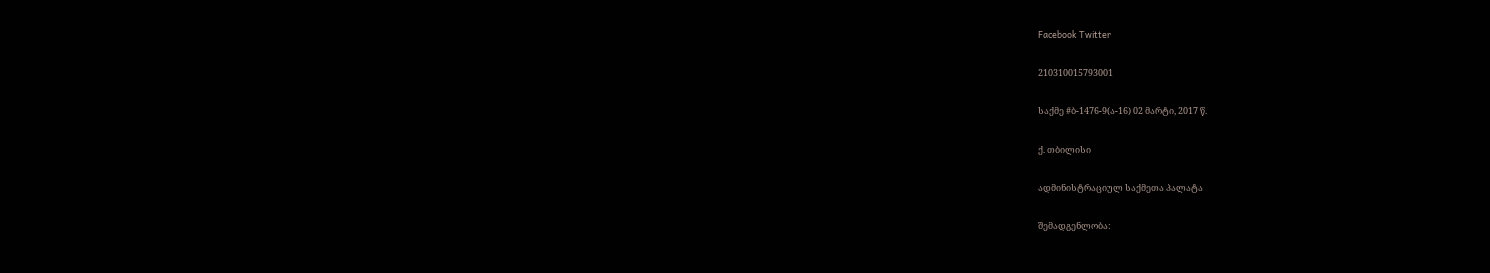Facebook Twitter

210310015793001

საქმე #ბ-1476-9(ა-16) 02 მარტი, 2017 წ.

ქ. თბილისი

ადმინისტრაციულ საქმეთა პალატა

შემადგენლობა: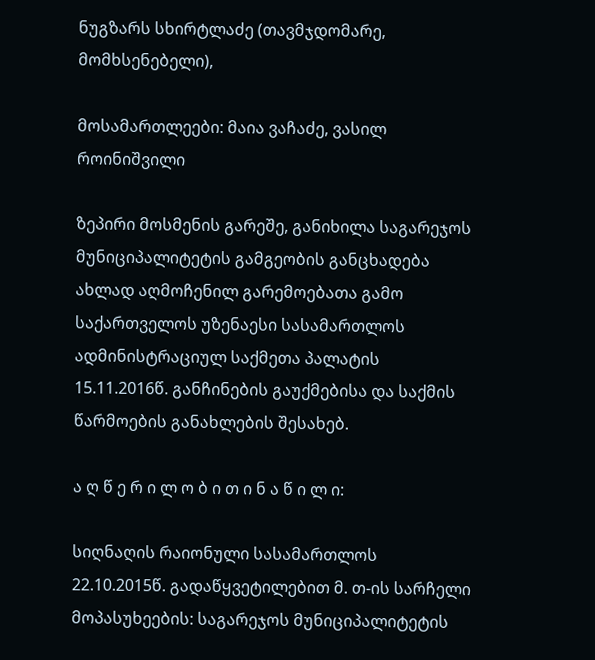ნუგზარს სხირტლაძე (თავმჯდომარე, მომხსენებელი),

მოსამართლეები: მაია ვაჩაძე, ვასილ როინიშვილი

ზეპირი მოსმენის გარეშე, განიხილა საგარეჯოს მუნიციპალიტეტის გამგეობის განცხადება ახლად აღმოჩენილ გარემოებათა გამო საქართველოს უზენაესი სასამართლოს ადმინისტრაციულ საქმეთა პალატის 15.11.2016წ. განჩინების გაუქმებისა და საქმის წარმოების განახლების შესახებ.

ა ღ წ ე რ ი ლ ო ბ ი თ ი ნ ა წ ი ლ ი:

სიღნაღის რაიონული სასამართლოს 22.10.2015წ. გადაწყვეტილებით მ. თ-ის სარჩელი მოპასუხეების: საგარეჯოს მუნიციპალიტეტის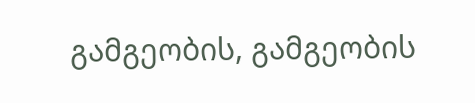გამგეობის, გამგეობის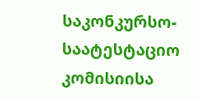საკონკურსო-საატესტაციო კომისიისა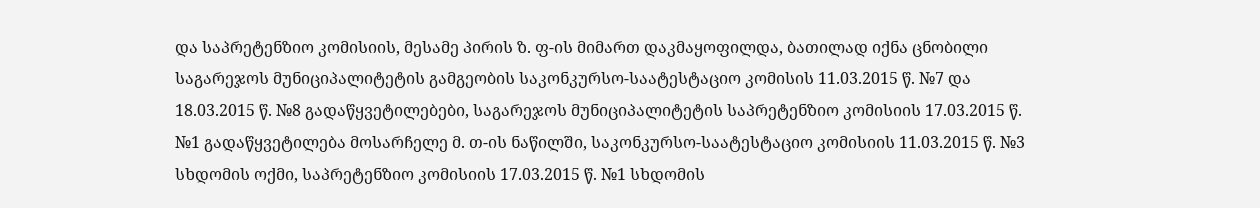და საპრეტენზიო კომისიის, მესამე პირის ზ. ფ-ის მიმართ დაკმაყოფილდა, ბათილად იქნა ცნობილი საგარეჯოს მუნიციპალიტეტის გამგეობის საკონკურსო-საატესტაციო კომისის 11.03.2015 წ. №7 და 18.03.2015 წ. №8 გადაწყვეტილებები, საგარეჯოს მუნიციპალიტეტის საპრეტენზიო კომისიის 17.03.2015 წ. №1 გადაწყვეტილება მოსარჩელე მ. თ-ის ნაწილში, საკონკურსო-საატესტაციო კომისიის 11.03.2015 წ. №3 სხდომის ოქმი, საპრეტენზიო კომისიის 17.03.2015 წ. №1 სხდომის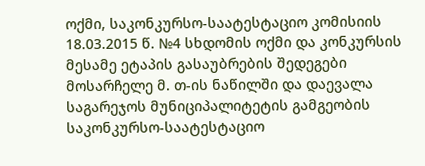ოქმი, საკონკურსო-საატესტაციო კომისიის 18.03.2015 წ. №4 სხდომის ოქმი და კონკურსის მესამე ეტაპის გასაუბრების შედეგები მოსარჩელე მ. თ-ის ნაწილში და დაევალა საგარეჯოს მუნიციპალიტეტის გამგეობის საკონკურსო-საატესტაციო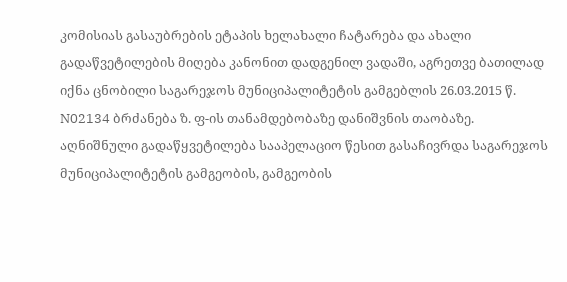კომისიას გასაუბრების ეტაპის ხელახალი ჩატარება და ახალი გადაწვეტილების მიღება კანონით დადგენილ ვადაში, აგრეთვე ბათილად იქნა ცნობილი საგარეჯოს მუნიციპალიტეტის გამგებლის 26.03.2015 წ. N02134 ბრძანება ზ. ფ-ის თანამდებობაზე დანიშვნის თაობაზე. აღნიშნული გადაწყვეტილება სააპელაციო წესით გასაჩივრდა საგარეჯოს მუნიციპალიტეტის გამგეობის, გამგეობის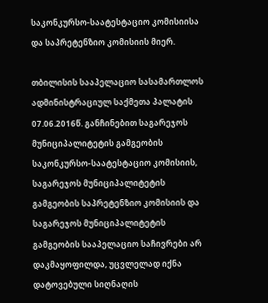საკონკურსო-საატესტაციო კომისიისა და საპრეტენზიო კომისიის მიერ.

თბილისის სააპელაციო სასამართლოს ადმინისტრაციულ საქმეთა პალატის 07.06.2016წ. განჩინებით საგარეჯოს მუნიციპალიტეტის გამგეობის საკონკურსო-საატესტაციო კომისიის, საგარეჯოს მუნიციპალიტეტის გამგეობის საპრეტენზიო კომისიის და საგარეჯოს მუნიციპალიტეტის გამგეობის სააპელაციო საჩივრები არ დაკმაყოფილდა, უცვლელად იქნა დატოვებული სიღნაღის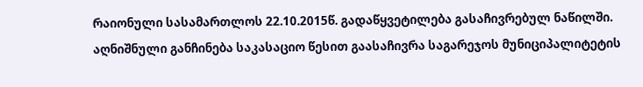რაიონული სასამართლოს 22.10.2015წ. გადაწყვეტილება გასაჩივრებულ ნაწილში. აღნიშნული განჩინება საკასაციო წესით გაასაჩივრა საგარეჯოს მუნიციპალიტეტის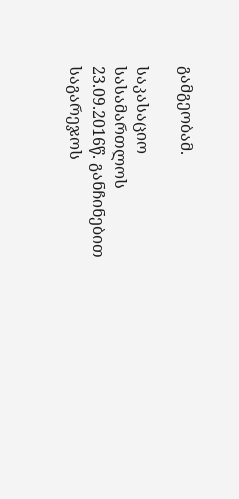გამგეობამ.

საკასაციო სასამართლოს 23.09.2016წ. განჩინებით საგარეჯოს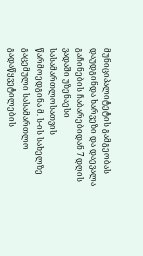მუნიციპალიტეტის გამგეობას დაუდგინდა ხარვეზი და დაევალა გაჩინების ჩაბარებიდან 7 დღის ვადაში უზენაესი სასამართლოსათვის წარმოედგინა მ. ს-ის სახელზე გაცემული სასამართლო გადაწყვეტილების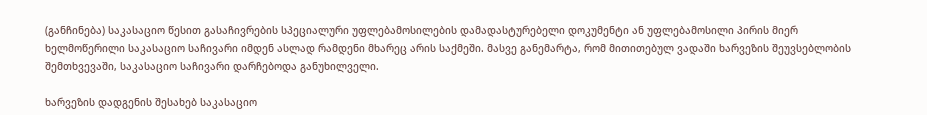(განჩინება) საკასაციო წესით გასაჩივრების სპეციალური უფლებამოსილების დამადასტურებელი დოკუმენტი ან უფლებამოსილი პირის მიერ ხელმოწერილი საკასაციო საჩივარი იმდენ ასლად რამდენი მხარეც არის საქმეში. მასვე განემარტა, რომ მითითებულ ვადაში ხარვეზის შეუვსებლობის შემთხვევაში, საკასაციო საჩივარი დარჩებოდა განუხილველი.

ხარვეზის დადგენის შესახებ საკასაციო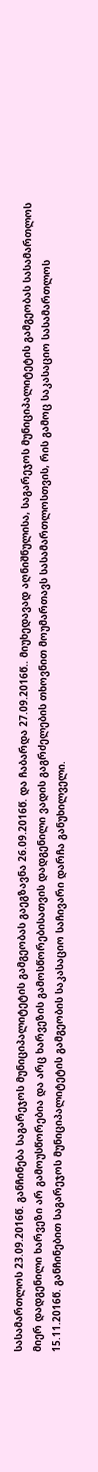სასამართლოს 23.09.2016წ. განჩინება საგარეჯოს მუნიციპალიტეტის გამგეობას გაეგზავნა 26.09.2016წ. და ჩაბარდა 27.09.2016წ.. მიუხედავად აღნიშნულისა, საგარეჯოს მუნიციპალიტეტის გამგეობას სასამართლოს მიერ დადგენილი ხარვეზი არ გამოუსწორებია და არც ხარვეზის გამოსწორებისათვის დადგენილი ვადის გაგრძელების თხოვნით მოუმართავს სასამართლოსთვის, რის გამოც საკასაციო სასამართლოს 15.11.2016წ. განჩინებით საგარეჯოს მუნიციპალიტეტის გამგეობის საკასაციო საჩივარი დარჩა განუხილველი.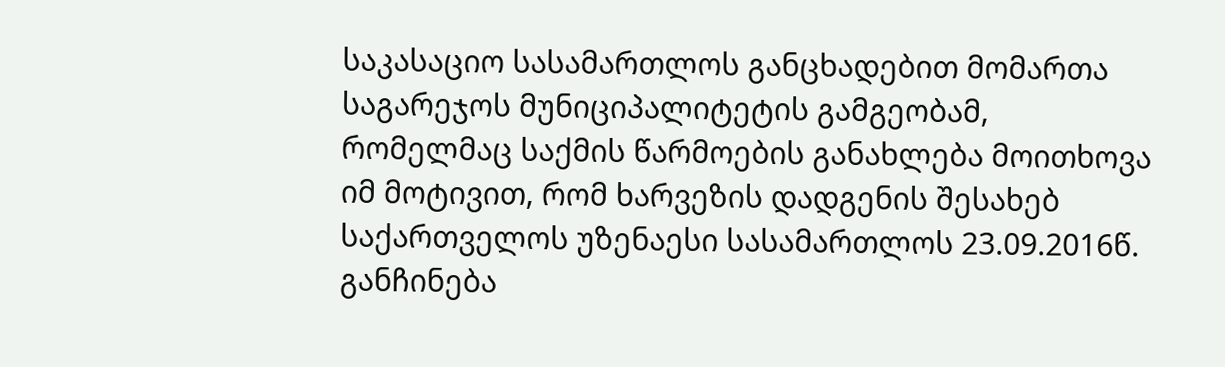საკასაციო სასამართლოს განცხადებით მომართა საგარეჯოს მუნიციპალიტეტის გამგეობამ, რომელმაც საქმის წარმოების განახლება მოითხოვა იმ მოტივით, რომ ხარვეზის დადგენის შესახებ საქართველოს უზენაესი სასამართლოს 23.09.2016წ. განჩინება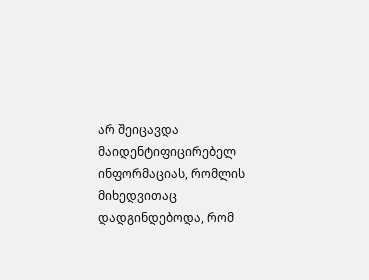არ შეიცავდა მაიდენტიფიცირებელ ინფორმაციას, რომლის მიხედვითაც დადგინდებოდა, რომ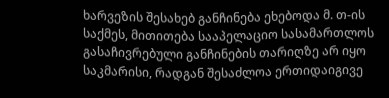ხარვეზის შესახებ განჩინება ეხებოდა მ. თ-ის საქმეს, მითითება სააპელაციო სასამართლოს გასაჩივრებული განჩინების თარიღზე არ იყო საკმარისი, რადგან შესაძლოა ერთიდაიგივე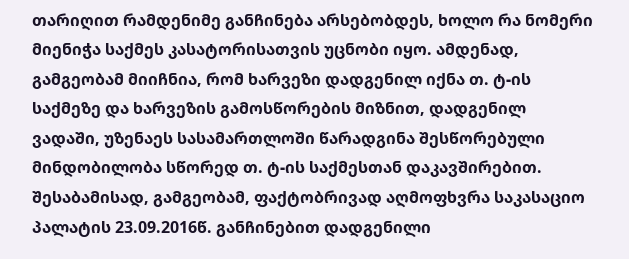თარიღით რამდენიმე განჩინება არსებობდეს, ხოლო რა ნომერი მიენიჭა საქმეს კასატორისათვის უცნობი იყო. ამდენად, გამგეობამ მიიჩნია, რომ ხარვეზი დადგენილ იქნა თ. ტ-ის საქმეზე და ხარვეზის გამოსწორების მიზნით, დადგენილ ვადაში, უზენაეს სასამართლოში წარადგინა შესწორებული მინდობილობა სწორედ თ. ტ-ის საქმესთან დაკავშირებით. შესაბამისად, გამგეობამ, ფაქტობრივად აღმოფხვრა საკასაციო პალატის 23.09.2016წ. განჩინებით დადგენილი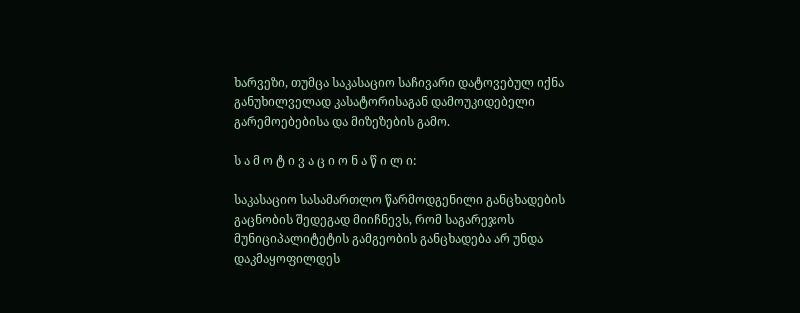ხარვეზი, თუმცა საკასაციო საჩივარი დატოვებულ იქნა განუხილველად კასატორისაგან დამოუკიდებელი გარემოებებისა და მიზეზების გამო.

ს ა მ ო ტ ი ვ ა ც ი ო ნ ა წ ი ლ ი:

საკასაციო სასამართლო წარმოდგენილი განცხადების გაცნობის შედეგად მიიჩნევს, რომ საგარეჯოს მუნიციპალიტეტის გამგეობის განცხადება არ უნდა დაკმაყოფილდეს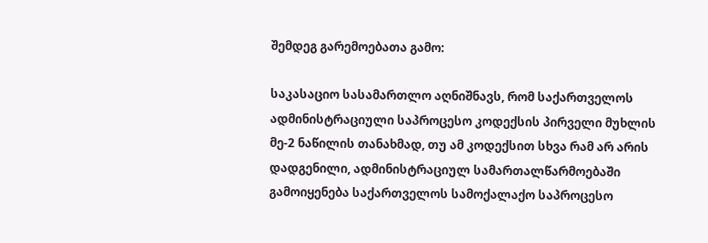შემდეგ გარემოებათა გამო:

საკასაციო სასამართლო აღნიშნავს, რომ საქართველოს ადმინისტრაციული საპროცესო კოდექსის პირველი მუხლის მე-2 ნაწილის თანახმად, თუ ამ კოდექსით სხვა რამ არ არის დადგენილი, ადმინისტრაციულ სამართალწარმოებაში გამოიყენება საქართველოს სამოქალაქო საპროცესო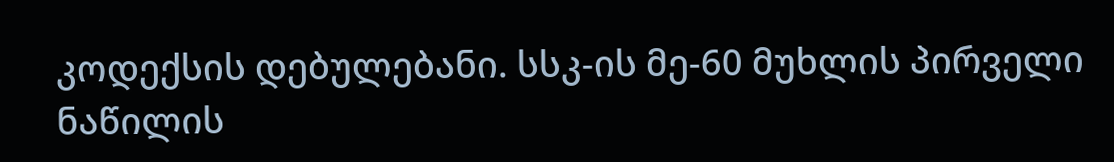კოდექსის დებულებანი. სსკ-ის მე-60 მუხლის პირველი ნაწილის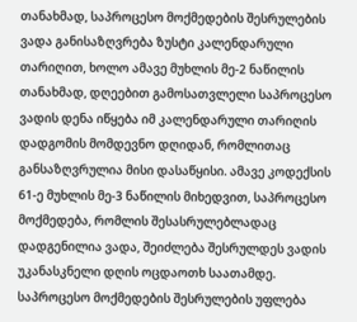თანახმად, საპროცესო მოქმედების შესრულების ვადა განისაზღვრება ზუსტი კალენდარული თარიღით, ხოლო ამავე მუხლის მე-2 ნაწილის თანახმად, დღეებით გამოსათვლელი საპროცესო ვადის დენა იწყება იმ კალენდარული თარიღის დადგომის მომდევნო დღიდან, რომლითაც განსაზღვრულია მისი დასაწყისი. ამავე კოდექსის 61-ე მუხლის მე-3 ნაწილის მიხედვით, საპროცესო მოქმედება, რომლის შესასრულებლადაც დადგენილია ვადა, შეიძლება შესრულდეს ვადის უკანასკნელი დღის ოცდაოთხ საათამდე. საპროცესო მოქმედების შესრულების უფლება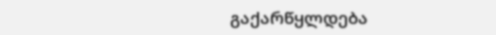გაქარწყლდება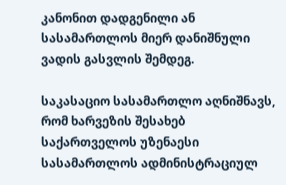კანონით დადგენილი ან სასამართლოს მიერ დანიშნული ვადის გასვლის შემდეგ.

საკასაციო სასამართლო აღნიშნავს, რომ ხარვეზის შესახებ საქართველოს უზენაესი სასამართლოს ადმინისტრაციულ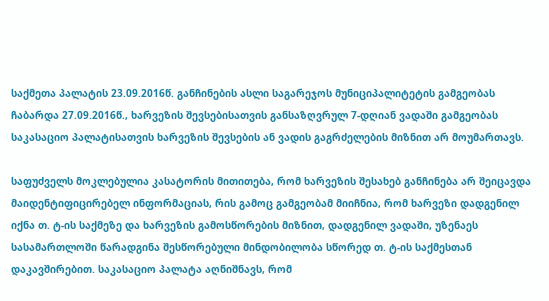საქმეთა პალატის 23.09.2016წ. განჩინების ასლი საგარეჯოს მუნიციპალიტეტის გამგეობას ჩაბარდა 27.09.2016წ., ხარვეზის შევსებისათვის განსაზღვრულ 7-დღიან ვადაში გამგეობას საკასაციო პალატისათვის ხარვეზის შევსების ან ვადის გაგრძელების მიზნით არ მოუმართავს.

საფუძველს მოკლებულია კასატორის მითითება, რომ ხარვეზის შესახებ განჩინება არ შეიცავდა მაიდენტიფიცირებელ ინფორმაციას, რის გამოც გამგეობამ მიიჩნია, რომ ხარვეზი დადგენილ იქნა თ. ტ-ის საქმეზე და ხარვეზის გამოსწორების მიზნით, დადგენილ ვადაში, უზენაეს სასამართლოში წარადგინა შესწორებული მინდობილობა სწორედ თ. ტ-ის საქმესთან დაკავშირებით. საკასაციო პალატა აღნიშნავს, რომ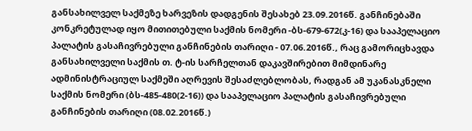განსახილველ საქმეზე ხარვეზის დადგენის შესახებ 23.09.2016წ. განჩინებაში კონკრეტულად იყო მითითებული საქმის ნომერი -ბს-679-672(კ-16) და სააპელაციო პალატის გასაჩივრებული განჩინების თარიღი - 07.06.2016წ., რაც გამორიცხავდა განსახილველი საქმის თ. ტ-ის სარჩელთან დაკავშირებით მიმდინარე ადმინისტრაციულ საქმეში აღრევის შესაძლებლობას, რადგან ამ უკანასკნელი საქმის ნომერი (ბს-485-480(2-16)) და სააპელაციო პალატის გასაჩივრებული განჩინების თარიღი (08.02.2016წ.)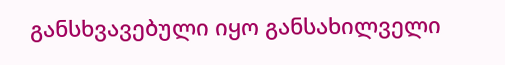განსხვავებული იყო განსახილველი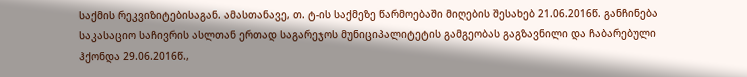საქმის რეკვიზიტებისაგან. ამასთანავე, თ. ტ-ის საქმეზე წარმოებაში მიღების შესახებ 21.06.2016წ. განჩინება საკასაციო საჩივრის ასლთან ერთად საგარეჯოს მუნიციპალიტეტის გამგეობას გაგზავნილი და ჩაბარებული ჰქონდა 29.06.2016წ.,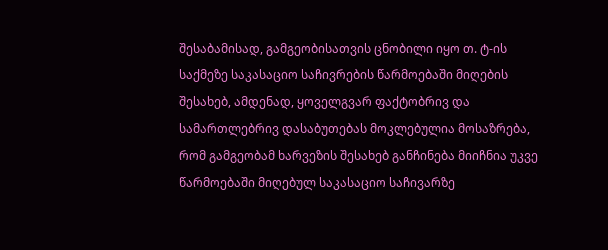შესაბამისად, გამგეობისათვის ცნობილი იყო თ. ტ-ის საქმეზე საკასაციო საჩივრების წარმოებაში მიღების შესახებ, ამდენად, ყოველგვარ ფაქტობრივ და სამართლებრივ დასაბუთებას მოკლებულია მოსაზრება, რომ გამგეობამ ხარვეზის შესახებ განჩინება მიიჩნია უკვე წარმოებაში მიღებულ საკასაციო საჩივარზე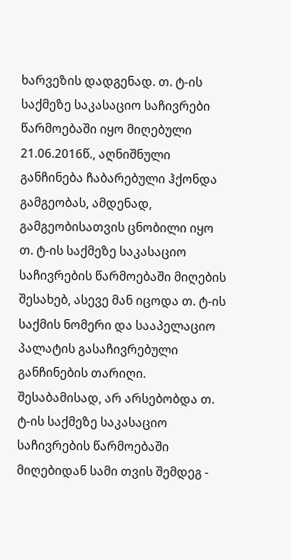ხარვეზის დადგენად. თ. ტ-ის საქმეზე საკასაციო საჩივრები წარმოებაში იყო მიღებული 21.06.2016წ., აღნიშნული განჩინება ჩაბარებული ჰქონდა გამგეობას, ამდენად, გამგეობისათვის ცნობილი იყო თ. ტ-ის საქმეზე საკასაციო საჩივრების წარმოებაში მიღების შესახებ, ასევე მან იცოდა თ. ტ-ის საქმის ნომერი და სააპელაციო პალატის გასაჩივრებული განჩინების თარიღი. შესაბამისად, არ არსებობდა თ. ტ-ის საქმეზე საკასაციო საჩივრების წარმოებაში მიღებიდან სამი თვის შემდეგ -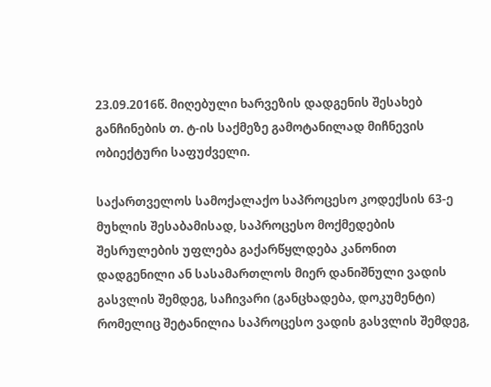23.09.2016წ. მიღებული ხარვეზის დადგენის შესახებ განჩინების თ. ტ-ის საქმეზე გამოტანილად მიჩნევის ობიექტური საფუძველი.

საქართველოს სამოქალაქო საპროცესო კოდექსის 63-ე მუხლის შესაბამისად, საპროცესო მოქმედების შესრულების უფლება გაქარწყლდება კანონით დადგენილი ან სასამართლოს მიერ დანიშნული ვადის გასვლის შემდეგ, საჩივარი (განცხადება, დოკუმენტი) რომელიც შეტანილია საპროცესო ვადის გასვლის შემდეგ,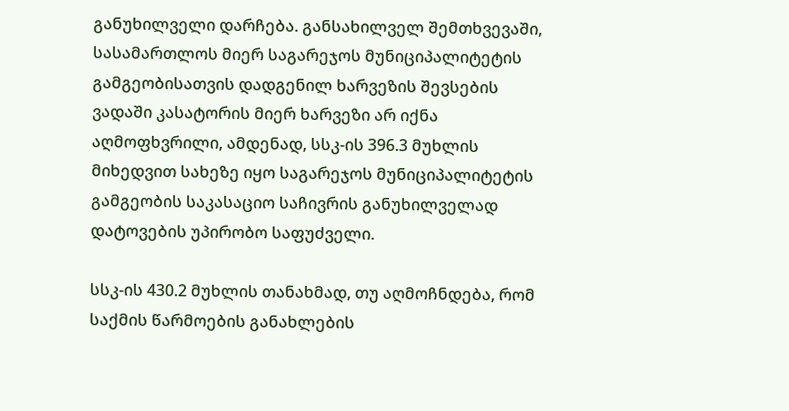განუხილველი დარჩება. განსახილველ შემთხვევაში, სასამართლოს მიერ საგარეჯოს მუნიციპალიტეტის გამგეობისათვის დადგენილ ხარვეზის შევსების ვადაში კასატორის მიერ ხარვეზი არ იქნა აღმოფხვრილი, ამდენად, სსკ-ის 396.3 მუხლის მიხედვით სახეზე იყო საგარეჯოს მუნიციპალიტეტის გამგეობის საკასაციო საჩივრის განუხილველად დატოვების უპირობო საფუძველი.

სსკ-ის 430.2 მუხლის თანახმად, თუ აღმოჩნდება, რომ საქმის წარმოების განახლების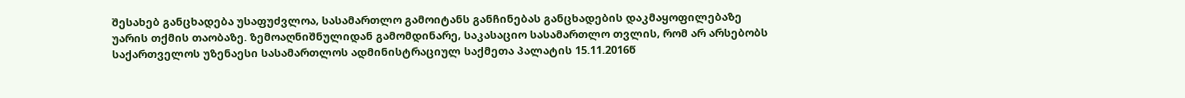შესახებ განცხადება უსაფუძვლოა, სასამართლო გამოიტანს განჩინებას განცხადების დაკმაყოფილებაზე უარის თქმის თაობაზე. ზემოაღნიშნულიდან გამომდინარე, საკასაციო სასამართლო თვლის, რომ არ არსებობს საქართველოს უზენაესი სასამართლოს ადმინისტრაციულ საქმეთა პალატის 15.11.2016წ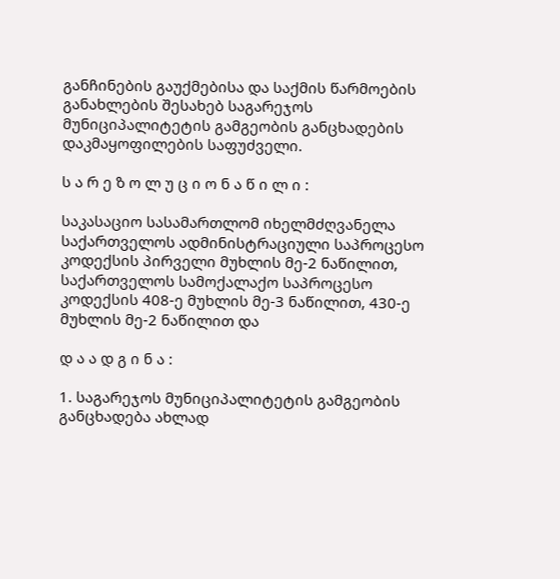განჩინების გაუქმებისა და საქმის წარმოების განახლების შესახებ საგარეჯოს მუნიციპალიტეტის გამგეობის განცხადების დაკმაყოფილების საფუძველი.

ს ა რ ე ზ ო ლ უ ც ი ო ნ ა წ ი ლ ი :

საკასაციო სასამართლომ იხელმძღვანელა საქართველოს ადმინისტრაციული საპროცესო კოდექსის პირველი მუხლის მე-2 ნაწილით, საქართველოს სამოქალაქო საპროცესო კოდექსის 408-ე მუხლის მე-3 ნაწილით, 430-ე მუხლის მე-2 ნაწილით და

დ ა ა დ გ ი ნ ა :

1. საგარეჯოს მუნიციპალიტეტის გამგეობის განცხადება ახლად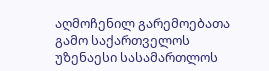აღმოჩენილ გარემოებათა გამო საქართველოს უზენაესი სასამართლოს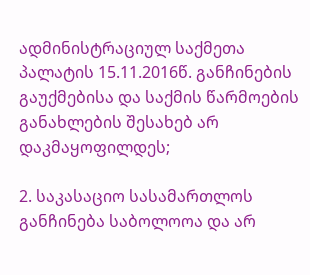ადმინისტრაციულ საქმეთა პალატის 15.11.2016წ. განჩინების გაუქმებისა და საქმის წარმოების განახლების შესახებ არ დაკმაყოფილდეს;

2. საკასაციო სასამართლოს განჩინება საბოლოოა და არ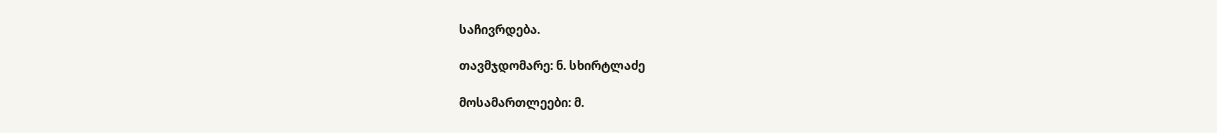საჩივრდება.

თავმჯდომარე: ნ. სხირტლაძე

მოსამართლეები: მ.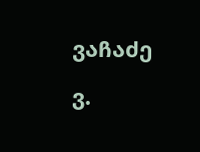ვაჩაძე

ვ.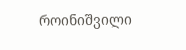როინიშვილი